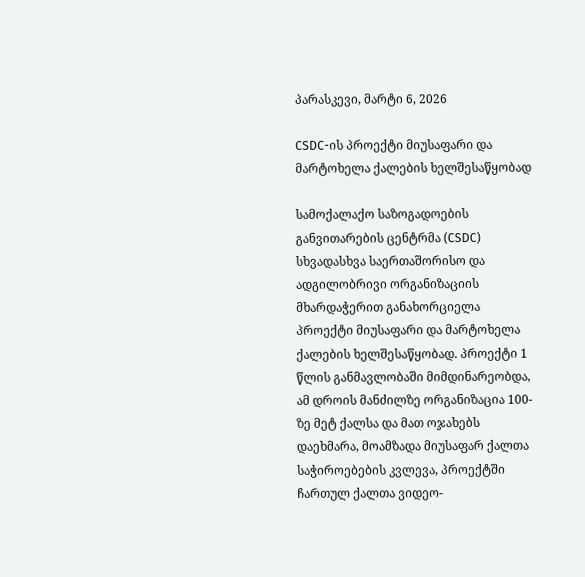პარასკევი, მარტი 6, 2026

CSDC-ის პროექტი მიუსაფარი და მარტოხელა ქალების ხელშესაწყობად

სამოქალაქო საზოგადოების განვითარების ცენტრმა (CSDC) სხვადასხვა საერთაშორისო და ადგილობრივი ორგანიზაციის მხარდაჭერით განახორციელა პროექტი მიუსაფარი და მარტოხელა ქალების ხელშესაწყობად. პროექტი 1 წლის განმავლობაში მიმდინარეობდა, ამ დროის მანძილზე ორგანიზაცია 100-ზე მეტ ქალსა და მათ ოჯახებს დაეხმარა, მოამზადა მიუსაფარ ქალთა საჭიროებების კვლევა, პროექტში ჩართულ ქალთა ვიდეო-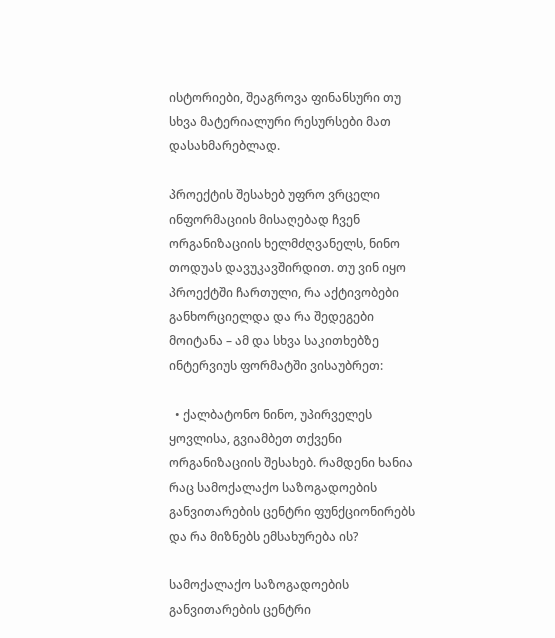ისტორიები, შეაგროვა ფინანსური თუ სხვა მატერიალური რესურსები მათ დასახმარებლად.

პროექტის შესახებ უფრო ვრცელი ინფორმაციის მისაღებად ჩვენ ორგანიზაციის ხელმძღვანელს, ნინო თოდუას დავუკავშირდით. თუ ვინ იყო პროექტში ჩართული, რა აქტივობები განხორციელდა და რა შედეგები მოიტანა – ამ და სხვა საკითხებზე ინტერვიუს ფორმატში ვისაუბრეთ:

  • ქალბატონო ნინო, უპირველეს ყოვლისა, გვიამბეთ თქვენი ორგანიზაციის შესახებ. რამდენი ხანია რაც სამოქალაქო საზოგადოების განვითარების ცენტრი ფუნქციონირებს და რა მიზნებს ემსახურება ის?

სამოქალაქო საზოგადოების განვითარების ცენტრი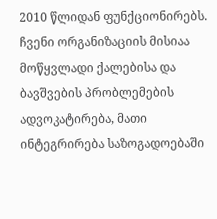2010 წლიდან ფუნქციონირებს. ჩვენი ორგანიზაციის მისიაა მოწყვლადი ქალებისა და ბავშვების პრობლემების ადვოკატირება, მათი ინტეგრირება საზოგადოებაში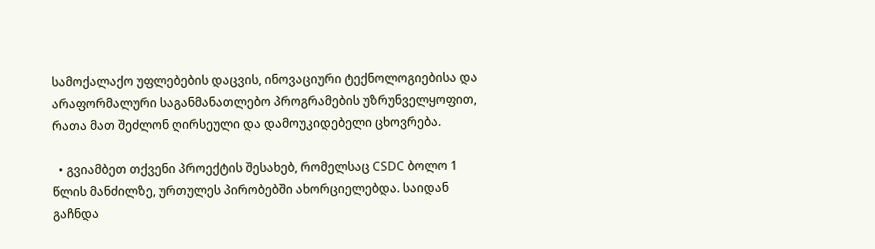სამოქალაქო უფლებების დაცვის, ინოვაციური ტექნოლოგიებისა და არაფორმალური საგანმანათლებო პროგრამების უზრუნველყოფით, რათა მათ შეძლონ ღირსეული და დამოუკიდებელი ცხოვრება.

  • გვიამბეთ თქვენი პროექტის შესახებ, რომელსაც CSDC ბოლო 1 წლის მანძილზე, ურთულეს პირობებში ახორციელებდა. საიდან გაჩნდა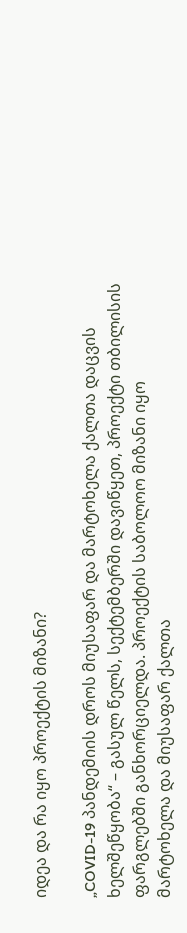იდეა და რა იყო პროექტის მიზანი?

„COVID-19 პანდემიის დროს მიუსაფარ და მარტოხელა ქალთა დაცვის ხელშეწყობა“ – გასულ წელს, სექტემბერში დავიწყეთ, პროექტი თბილისის ფარგლებში განხორციელდა. პროექტის საბოლოო მიზანი იყო მარტოხელა და მიუსაფარ ქალთა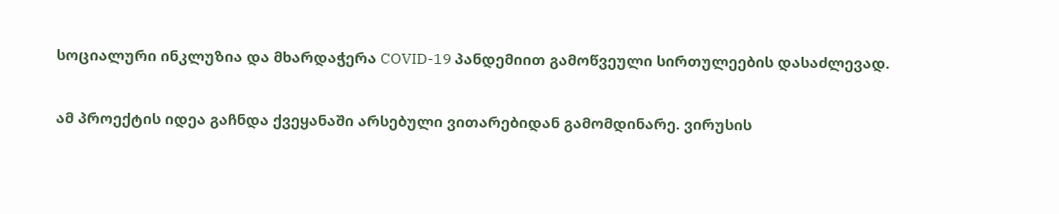სოციალური ინკლუზია და მხარდაჭერა COVID-19 პანდემიით გამოწვეული სირთულეების დასაძლევად.

ამ პროექტის იდეა გაჩნდა ქვეყანაში არსებული ვითარებიდან გამომდინარე. ვირუსის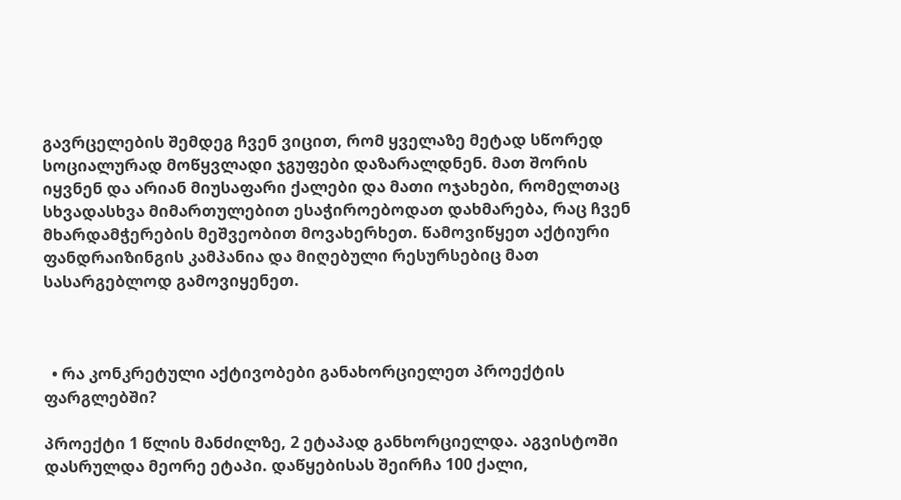გავრცელების შემდეგ ჩვენ ვიცით, რომ ყველაზე მეტად სწორედ სოციალურად მოწყვლადი ჯგუფები დაზარალდნენ. მათ შორის  იყვნენ და არიან მიუსაფარი ქალები და მათი ოჯახები, რომელთაც სხვადასხვა მიმართულებით ესაჭიროებოდათ დახმარება, რაც ჩვენ მხარდამჭერების მეშვეობით მოვახერხეთ. წამოვიწყეთ აქტიური ფანდრაიზინგის კამპანია და მიღებული რესურსებიც მათ სასარგებლოდ გამოვიყენეთ.



  • რა კონკრეტული აქტივობები განახორციელეთ პროექტის ფარგლებში?

პროექტი 1 წლის მანძილზე, 2 ეტაპად განხორციელდა. აგვისტოში დასრულდა მეორე ეტაპი. დაწყებისას შეირჩა 100 ქალი,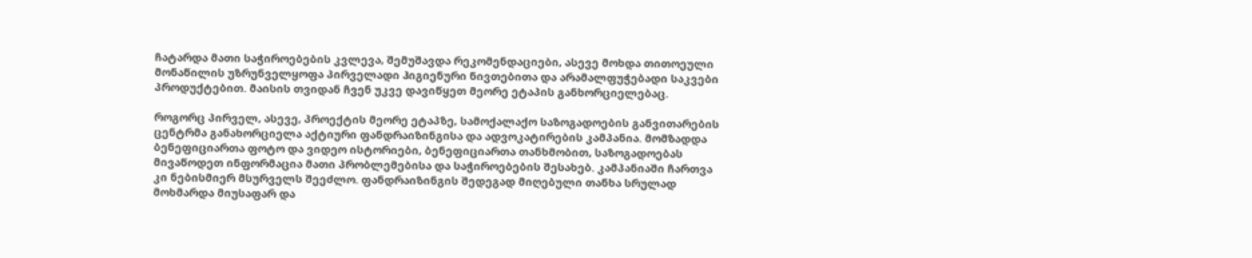ჩატარდა მათი საჭიროებების კვლევა, შემუშავდა რეკომენდაციები, ასევე მოხდა თითოეული მონაწილის უზრუნველყოფა პირველადი ჰიგიენური ნივთებითა და არამალფუჭებადი საკვები პროდუქტებით. მაისის თვიდან ჩვენ უკვე დავიწყეთ მეორე ეტაპის განხორციელებაც.

როგორც პირველ, ასევე, პროექტის მეორე ეტაპზე, სამოქალაქო საზოგადოების განვითარების ცენტრმა განახორციელა აქტიური ფანდრაიზინგისა და ადვოკატირების კამპანია. მომზადდა ბენეფიციართა ფოტო და ვიდეო ისტორიები, ბენეფიციართა თანხმობით, საზოგადოებას მივაწოდეთ ინფორმაცია მათი პრობლემებისა და საჭიროებების შესახებ. კამპანიაში ჩართვა კი ნებისმიერ მსურველს შეეძლო. ფანდრაიზინგის შედეგად მიღებული თანხა სრულად მოხმარდა მიუსაფარ და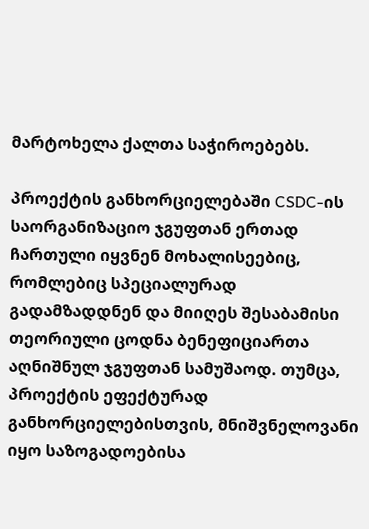მარტოხელა ქალთა საჭიროებებს.

პროექტის განხორციელებაში CSDC-ის საორგანიზაციო ჯგუფთან ერთად ჩართული იყვნენ მოხალისეებიც, რომლებიც სპეციალურად გადამზადდნენ და მიიღეს შესაბამისი თეორიული ცოდნა ბენეფიციართა აღნიშნულ ჯგუფთან სამუშაოდ. თუმცა, პროექტის ეფექტურად განხორციელებისთვის, მნიშვნელოვანი იყო საზოგადოებისა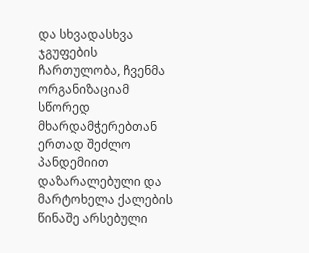და სხვადასხვა ჯგუფების ჩართულობა, ჩვენმა ორგანიზაციამ სწორედ მხარდამჭერებთან ერთად შეძლო პანდემიით დაზარალებული და მარტოხელა ქალების წინაშე არსებული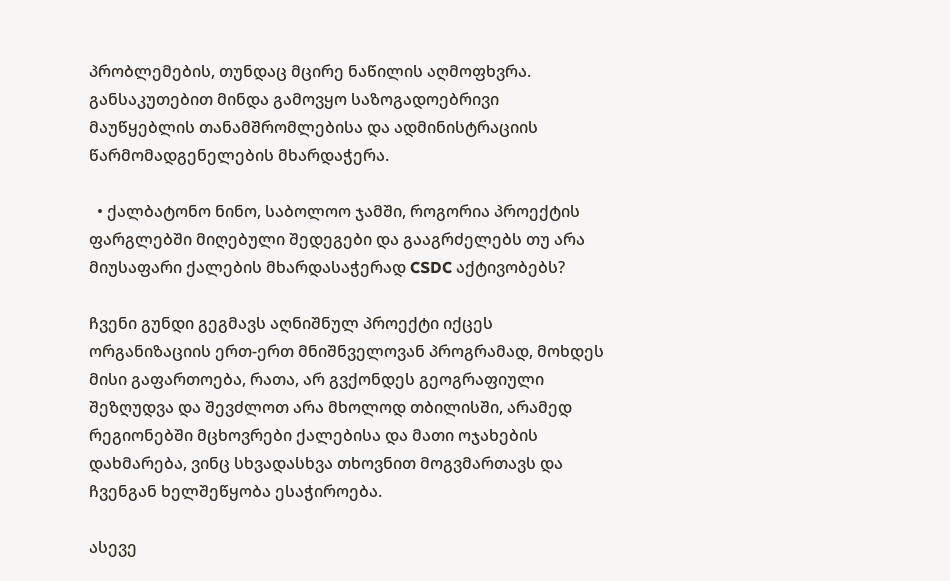პრობლემების, თუნდაც მცირე ნაწილის აღმოფხვრა. განსაკუთებით მინდა გამოვყო საზოგადოებრივი მაუწყებლის თანამშრომლებისა და ადმინისტრაციის წარმომადგენელების მხარდაჭერა.

  • ქალბატონო ნინო, საბოლოო ჯამში, როგორია პროექტის ფარგლებში მიღებული შედეგები და გააგრძელებს თუ არა მიუსაფარი ქალების მხარდასაჭერად CSDC აქტივობებს?

ჩვენი გუნდი გეგმავს აღნიშნულ პროექტი იქცეს ორგანიზაციის ერთ-ერთ მნიშნველოვან პროგრამად, მოხდეს მისი გაფართოება, რათა, არ გვქონდეს გეოგრაფიული შეზღუდვა და შევძლოთ არა მხოლოდ თბილისში, არამედ რეგიონებში მცხოვრები ქალებისა და მათი ოჯახების დახმარება, ვინც სხვადასხვა თხოვნით მოგვმართავს და ჩვენგან ხელშეწყობა ესაჭიროება.

ასევე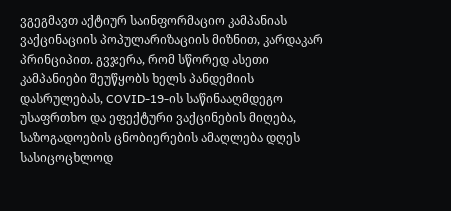ვგეგმავთ აქტიურ საინფორმაციო კამპანიას ვაქცინაციის პოპულარიზაციის მიზნით, კარდაკარ პრინციპით. გვჯერა, რომ სწორედ ასეთი კამპანიები შეუწყობს ხელს პანდემიის დასრულებას, COVID-19-ის საწინააღმდეგო უსაფრთხო და ეფექტური ვაქცინების მიღება, საზოგადოების ცნობიერების ამაღლება დღეს სასიცოცხლოდ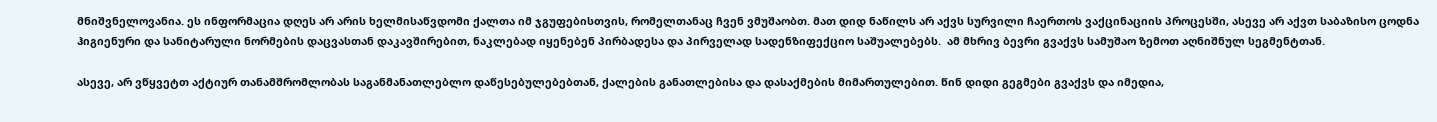მნიშვნელოვანია. ეს ინფორმაცია დღეს არ არის ხელმისაწვდომი ქალთა იმ ჯგუფებისთვის, რომელთანაც ჩვენ ვმუშაობთ. მათ დიდ ნაწილს არ აქვს სურვილი ჩაერთოს ვაქცინაციის პროცესში, ასევე არ აქვთ საბაზისო ცოდნა ჰიგიენური და სანიტარული ნორმების დაცვასთან დაკავშირებით, ნაკლებად იყენებენ პირბადესა და პირველად სადენზიფექციო საშუალებებს.  ამ მხრივ ბევრი გვაქვს სამუშაო ზემოთ აღნიშნულ სეგმენტთან.

ასევე, არ ვწყვეტთ აქტიურ თანამშრომლობას საგანმანათლებლო დაწესებულებებთან, ქალების განათლებისა და დასაქმების მიმართულებით. წინ დიდი გეგმები გვაქვს და იმედია,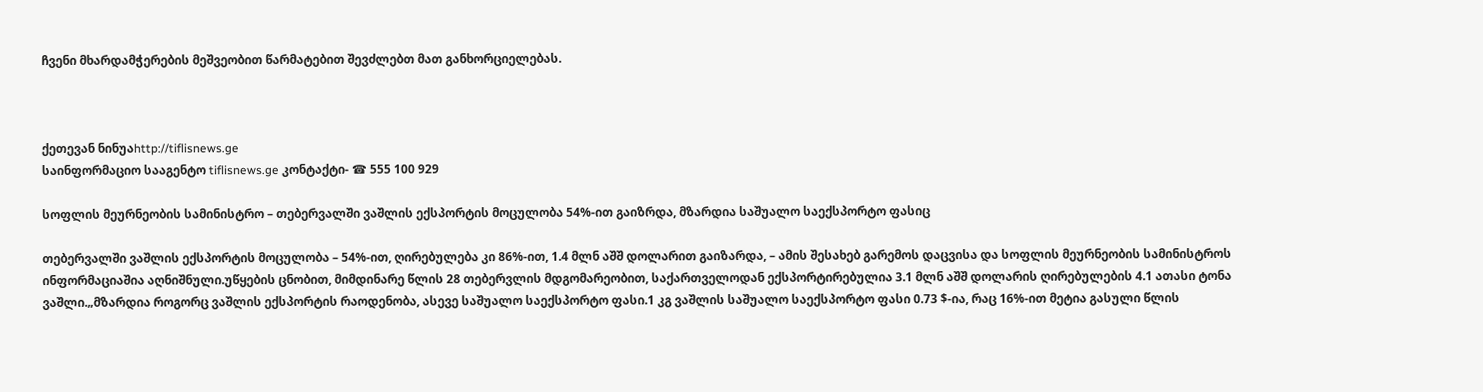ჩვენი მხარდამჭერების მეშვეობით წარმატებით შევძლებთ მათ განხორციელებას.



ქეთევან ნინუაhttp://tiflisnews.ge
საინფორმაციო სააგენტო tiflisnews.ge კონტაქტი- ☎ 555 100 929

სოფლის მეურნეობის სამინისტრო – თებერვალში ვაშლის ექსპორტის მოცულობა 54%-ით გაიზრდა, მზარდია საშუალო საექსპორტო ფასიც

თებერვალში ვაშლის ექსპორტის მოცულობა – 54%-ით, ღირებულება კი 86%-ით, 1.4 მლნ აშშ დოლარით გაიზარდა, – ამის შესახებ გარემოს დაცვისა და სოფლის მეურნეობის სამინისტროს ინფორმაციაშია აღნიშნული.უწყების ცნობით, მიმდინარე წლის 28 თებერვლის მდგომარეობით, საქართველოდან ექსპორტირებულია 3.1 მლნ აშშ დოლარის ღირებულების 4.1 ათასი ტონა ვაშლი.„მზარდია როგორც ვაშლის ექსპორტის რაოდენობა, ასევე საშუალო საექსპორტო ფასი.1 კგ ვაშლის საშუალო საექსპორტო ფასი 0.73 $-ია, რაც 16%-ით მეტია გასული წლის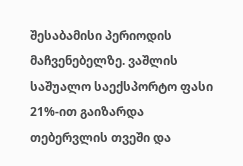შესაბამისი პერიოდის მაჩვენებელზე. ვაშლის საშუალო საექსპორტო ფასი 21%-ით გაიზარდა თებერვლის თვეში და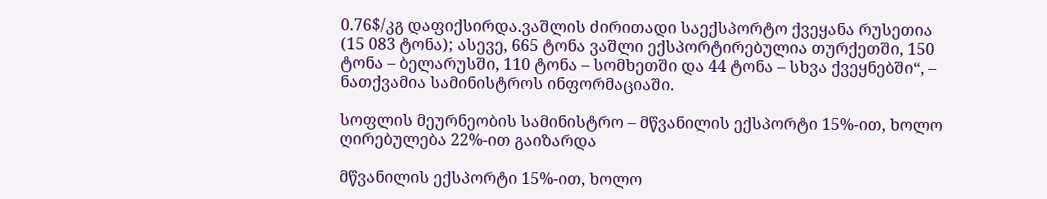0.76$/კგ დაფიქსირდა.ვაშლის ძირითადი საექსპორტო ქვეყანა რუსეთია (15 083 ტონა); ასევე, 665 ტონა ვაშლი ექსპორტირებულია თურქეთში, 150 ტონა – ბელარუსში, 110 ტონა – სომხეთში და 44 ტონა – სხვა ქვეყნებში“, – ნათქვამია სამინისტროს ინფორმაციაში.

სოფლის მეურნეობის სამინისტრო – მწვანილის ექსპორტი 15%-ით, ხოლო ღირებულება 22%-ით გაიზარდა

მწვანილის ექსპორტი 15%-ით, ხოლო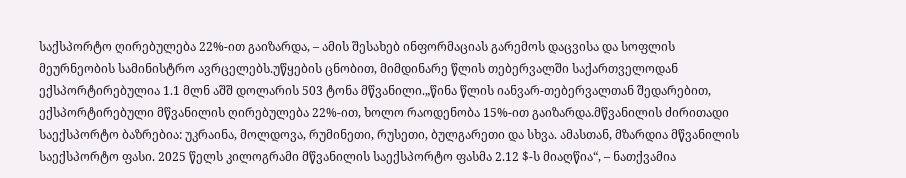საქსპორტო ღირებულება 22%-ით გაიზარდა, – ამის შესახებ ინფორმაციას გარემოს დაცვისა და სოფლის მეურნეობის სამინისტრო ავრცელებს.უწყების ცნობით, მიმდინარე წლის თებერვალში საქართველოდან ექსპორტირებულია 1.1 მლნ აშშ დოლარის 503 ტონა მწვანილი.„წინა წლის იანვარ-თებერვალთან შედარებით, ექსპორტირებული მწვანილის ღირებულება 22%-ით, ხოლო რაოდენობა 15%-ით გაიზარდა.მწვანილის ძირითადი საექსპორტო ბაზრებია: უკრაინა, მოლდოვა, რუმინეთი, რუსეთი, ბულგარეთი და სხვა. ამასთან, მზარდია მწვანილის საექსპორტო ფასი. 2025 წელს კილოგრამი მწვანილის საექსპორტო ფასმა 2.12 $-ს მიაღწია“, – ნათქვამია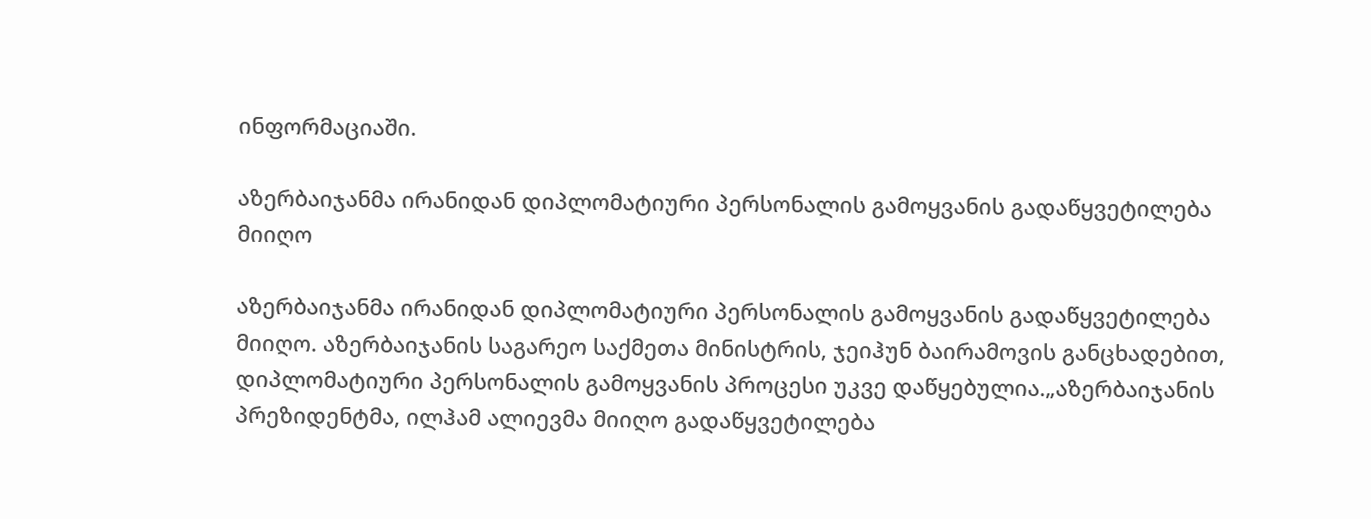ინფორმაციაში.

აზერბაიჯანმა ირანიდან დიპლომატიური პერსონალის გამოყვანის გადაწყვეტილება მიიღო

აზერბაიჯანმა ირანიდან დიპლომატიური პერსონალის გამოყვანის გადაწყვეტილება მიიღო. აზერბაიჯანის საგარეო საქმეთა მინისტრის, ჯეიჰუნ ბაირამოვის განცხადებით, დიპლომატიური პერსონალის გამოყვანის პროცესი უკვე დაწყებულია.„აზერბაიჯანის პრეზიდენტმა, ილჰამ ალიევმა მიიღო გადაწყვეტილება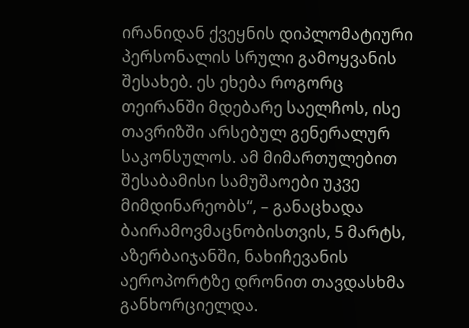ირანიდან ქვეყნის დიპლომატიური პერსონალის სრული გამოყვანის შესახებ. ეს ეხება როგორც თეირანში მდებარე საელჩოს, ისე თავრიზში არსებულ გენერალურ საკონსულოს. ამ მიმართულებით შესაბამისი სამუშაოები უკვე მიმდინარეობს“, – განაცხადა ბაირამოვმაცნობისთვის, 5 მარტს, აზერბაიჯანში, ნახიჩევანის აეროპორტზე დრონით თავდასხმა განხორციელდა.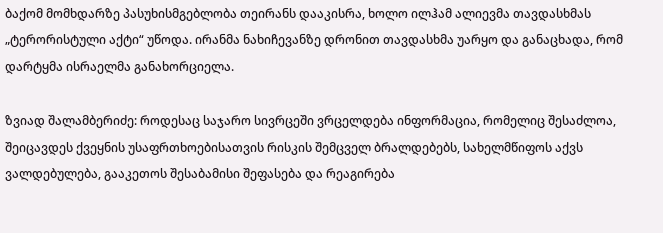ბაქომ მომხდარზე პასუხისმგებლობა თეირანს დააკისრა, ხოლო ილჰამ ალიევმა თავდასხმას „ტერორისტული აქტი“ უწოდა. ირანმა ნახიჩევანზე დრონით თავდასხმა უარყო და განაცხადა, რომ  დარტყმა ისრაელმა განახორციელა.

ზვიად შალამბერიძე: როდესაც საჯარო სივრცეში ვრცელდება ინფორმაცია, რომელიც შესაძლოა, შეიცავდეს ქვეყნის უსაფრთხოებისათვის რისკის შემცველ ბრალდებებს, სახელმწიფოს აქვს ვალდებულება, გააკეთოს შესაბამისი შეფასება და რეაგირება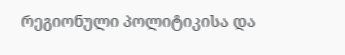რეგიონული პოლიტიკისა და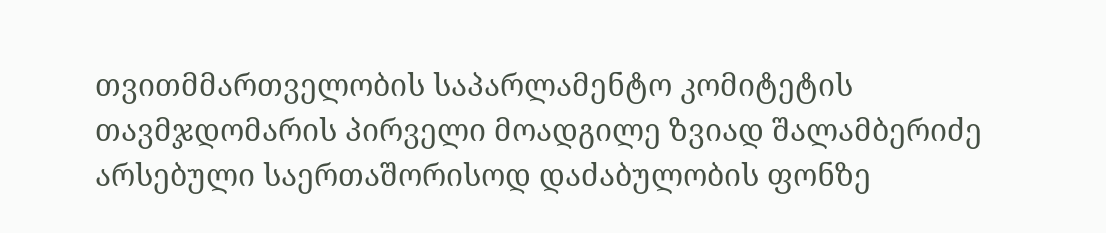თვითმმართველობის საპარლამენტო კომიტეტის თავმჯდომარის პირველი მოადგილე ზვიად შალამბერიძე არსებული საერთაშორისოდ დაძაბულობის ფონზე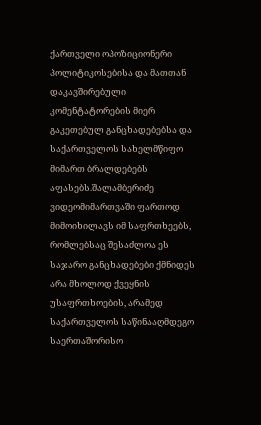ქართველი ოპოზიციონერი პოლიტიკოსებისა და მათთან დაკავშირებული კომენტატორების მიერ გაკეთებულ განცხადებებსა და საქართველოს სახელმწიფო მიმართ ბრალდებებს აფასებს.შალამბერიძე ვიდეომიმართვაში ფართოდ მიმოიხილავს იმ საფრთხეებს, რომლებსაც შესაძლოა ეს საჯარო განცხადებები ქმნიდეს არა მხოლოდ ქვეყნის უსაფრთხოების, არამედ საქართველოს საწინააღმდეგო საერთაშორისო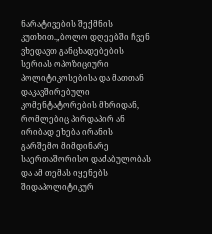ნარატივების შექმნის კუთხით.„ბოლო დღეებში ჩვენ ვხედავთ განცხადებების სერიას ოპოზიციური პოლიტიკოსებისა და მათთან დაკავშირებული კომენტატორების მხრიდან, რომლებიც პირდაპირ ან ირიბად ეხება ირანის გარშემო მიმდინარე საერთაშორისო დაძაბულობას და ამ თემას იყენებს შიდაპოლიტიკურ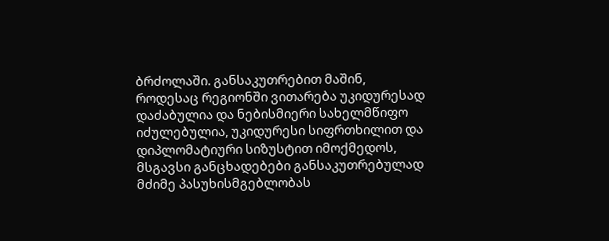ბრძოლაში. განსაკუთრებით მაშინ, როდესაც რეგიონში ვითარება უკიდურესად დაძაბულია და ნებისმიერი სახელმწიფო იძულებულია, უკიდურესი სიფრთხილით და დიპლომატიური სიზუსტით იმოქმედოს, მსგავსი განცხადებები განსაკუთრებულად მძიმე პასუხისმგებლობას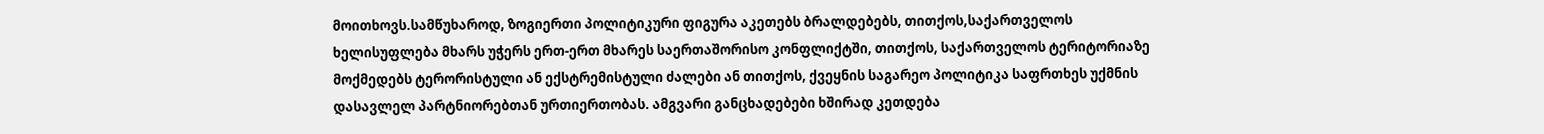მოითხოვს.სამწუხაროდ, ზოგიერთი პოლიტიკური ფიგურა აკეთებს ბრალდებებს, თითქოს,საქართველოს ხელისუფლება მხარს უჭერს ერთ-ერთ მხარეს საერთაშორისო კონფლიქტში, თითქოს, საქართველოს ტერიტორიაზე მოქმედებს ტერორისტული ან ექსტრემისტული ძალები ან თითქოს, ქვეყნის საგარეო პოლიტიკა საფრთხეს უქმნის დასავლელ პარტნიორებთან ურთიერთობას. ამგვარი განცხადებები ხშირად კეთდება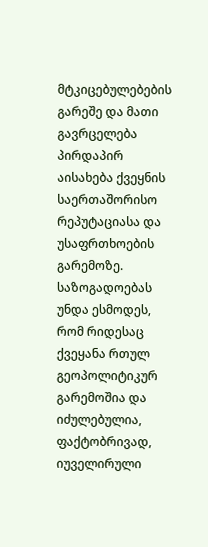მტკიცებულებების გარეშე და მათი გავრცელება პირდაპირ აისახება ქვეყნის საერთაშორისო რეპუტაციასა და უსაფრთხოების გარემოზე. საზოგადოებას უნდა ესმოდეს, რომ რიდესაც ქვეყანა რთულ გეოპოლიტიკურ გარემოშია და იძულებულია, ფაქტობრივად, იუველირული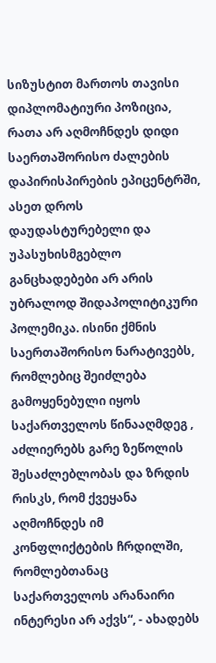სიზუსტით მართოს თავისი დიპლომატიური პოზიცია, რათა არ აღმოჩნდეს დიდი საერთაშორისო ძალების დაპირისპირების ეპიცენტრში, ასეთ დროს დაუდასტურებელი და უპასუხისმგებლო განცხადებები არ არის უბრალოდ შიდაპოლიტიკური პოლემიკა. ისინი ქმნის საერთაშორისო ნარატივებს, რომლებიც შეიძლება გამოყენებული იყოს საქართველოს წინააღმდეგ , აძლიერებს გარე ზეწოლის შესაძლებლობას და ზრდის რისკს, რომ ქვეყანა აღმოჩნდეს იმ კონფლიქტების ჩრდილში, რომლებთანაც საქართველოს არანაირი ინტერესი არ აქვს“, - ახადებს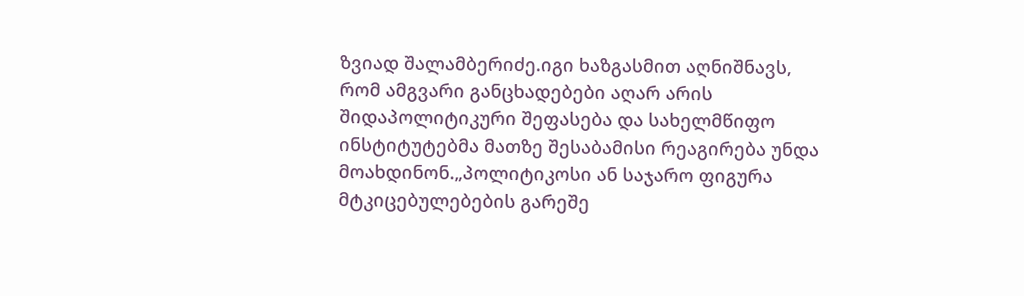ზვიად შალამბერიძე.იგი ხაზგასმით აღნიშნავს, რომ ამგვარი განცხადებები აღარ არის შიდაპოლიტიკური შეფასება და სახელმწიფო ინსტიტუტებმა მათზე შესაბამისი რეაგირება უნდა მოახდინონ.„პოლიტიკოსი ან საჯარო ფიგურა მტკიცებულებების გარეშე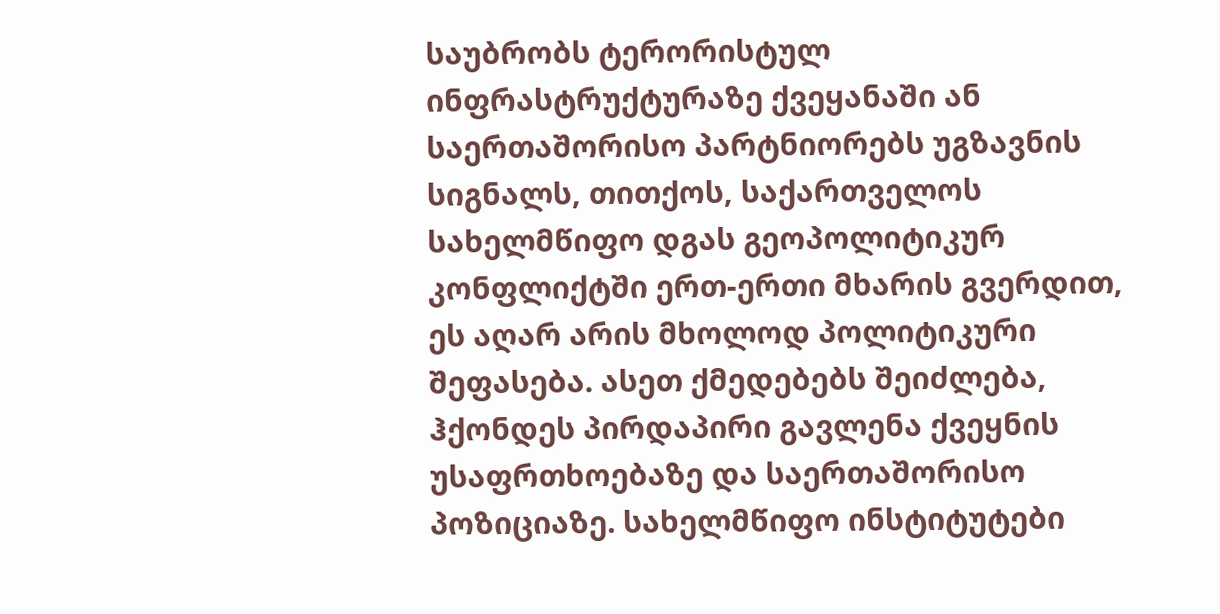საუბრობს ტერორისტულ ინფრასტრუქტურაზე ქვეყანაში ან საერთაშორისო პარტნიორებს უგზავნის სიგნალს, თითქოს, საქართველოს სახელმწიფო დგას გეოპოლიტიკურ კონფლიქტში ერთ-ერთი მხარის გვერდით, ეს აღარ არის მხოლოდ პოლიტიკური შეფასება. ასეთ ქმედებებს შეიძლება, ჰქონდეს პირდაპირი გავლენა ქვეყნის უსაფრთხოებაზე და საერთაშორისო პოზიციაზე. სახელმწიფო ინსტიტუტები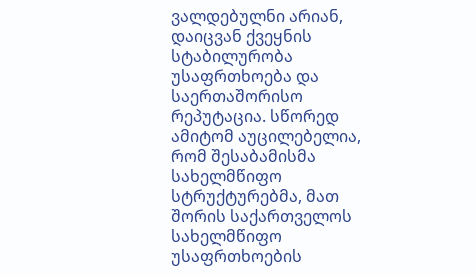ვალდებულნი არიან, დაიცვან ქვეყნის სტაბილურობა უსაფრთხოება და საერთაშორისო რეპუტაცია. სწორედ ამიტომ აუცილებელია, რომ შესაბამისმა სახელმწიფო სტრუქტურებმა, მათ შორის საქართველოს სახელმწიფო უსაფრთხოების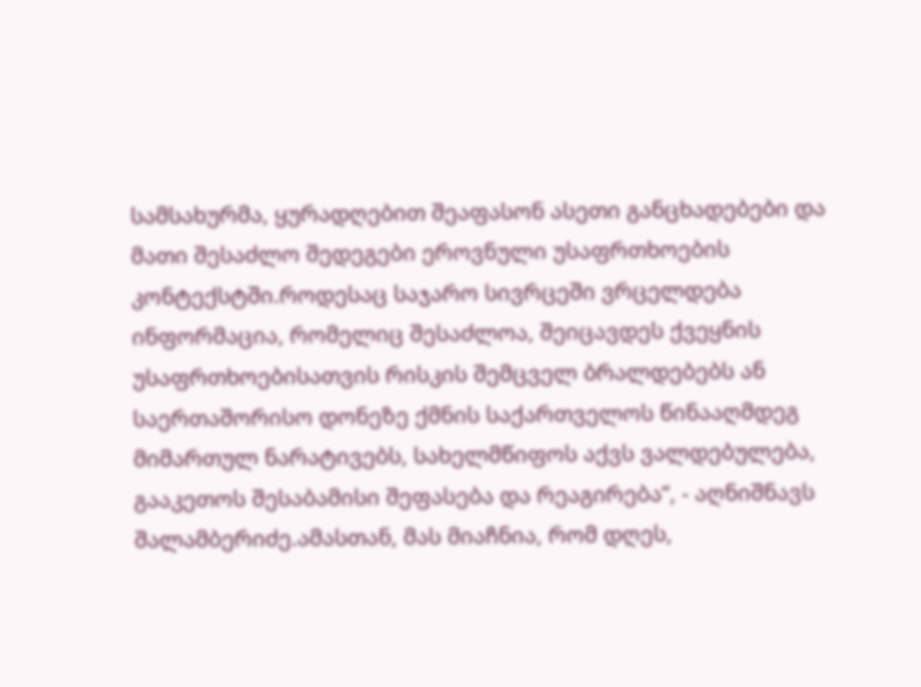სამსახურმა, ყურადღებით შეაფასონ ასეთი განცხადებები და მათი შესაძლო შედეგები ეროვნული უსაფრთხოების კონტექსტში.როდესაც საჯარო სივრცეში ვრცელდება ინფორმაცია, რომელიც შესაძლოა, შეიცავდეს ქვეყნის უსაფრთხოებისათვის რისკის შემცველ ბრალდებებს ან საერთაშორისო დონეზე ქმნის საქართველოს წინააღმდეგ მიმართულ ნარატივებს, სახელმწიფოს აქვს ვალდებულება, გააკეთოს შესაბამისი შეფასება და რეაგირება“, - აღნიშნავს შალამბერიძე.ამასთან, მას მიაჩნია, რომ დღეს,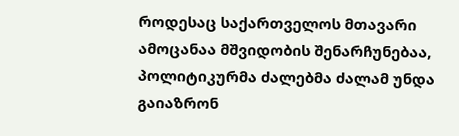როდესაც საქართველოს მთავარი ამოცანაა მშვიდობის შენარჩუნებაა, პოლიტიკურმა ძალებმა ძალამ უნდა გაიაზრონ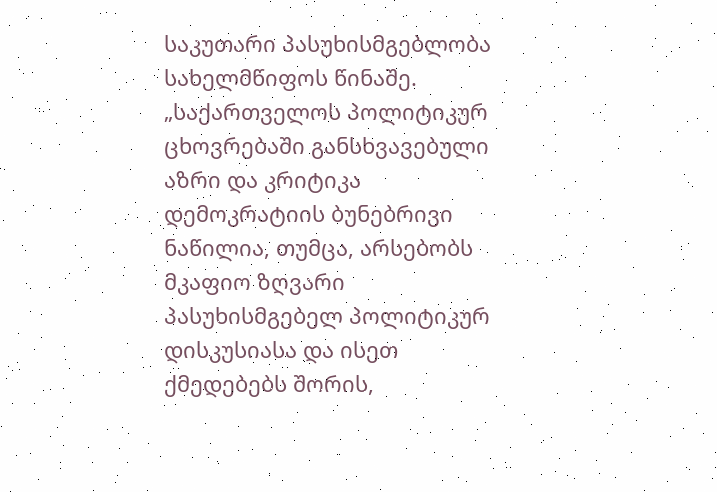საკუთარი პასუხისმგებლობა სახელმწიფოს წინაშე. „საქართველოს პოლიტიკურ ცხოვრებაში განსხვავებული აზრი და კრიტიკა დემოკრატიის ბუნებრივი ნაწილია, თუმცა, არსებობს მკაფიო ზღვარი პასუხისმგებელ პოლიტიკურ დისკუსიასა და ისეთ ქმედებებს შორის,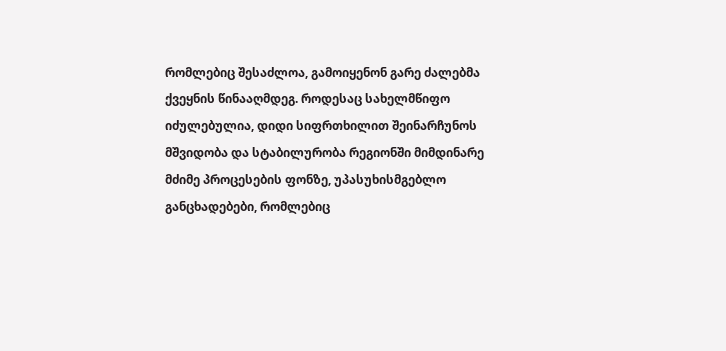რომლებიც შესაძლოა, გამოიყენონ გარე ძალებმა ქვეყნის წინააღმდეგ. როდესაც სახელმწიფო იძულებულია, დიდი სიფრთხილით შეინარჩუნოს მშვიდობა და სტაბილურობა რეგიონში მიმდინარე მძიმე პროცესების ფონზე, უპასუხისმგებლო განცხადებები, რომლებიც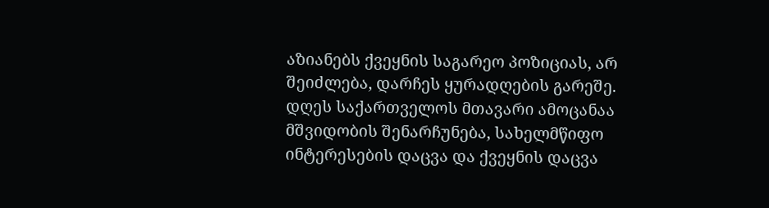აზიანებს ქვეყნის საგარეო პოზიციას, არ შეიძლება, დარჩეს ყურადღების გარეშე. დღეს საქართველოს მთავარი ამოცანაა მშვიდობის შენარჩუნება, სახელმწიფო ინტერესების დაცვა და ქვეყნის დაცვა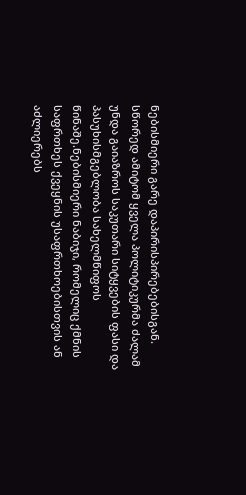ნებისმიერი გარე დაპირისპირებებისგან. სწორედ ამიტომ ყველა პოლიტიკურმა ძალამ უნდა გაიაზროს საკუთარი სიტყვების ფასი და პასუხისმგებლობა სახელმწიფოს წინაშე.ნებისმიერი ნაბიჯი, რომელიც ქმნის საფრთხეს ქვეყნის უსაფრთხოებისთვის ან აძლიერებს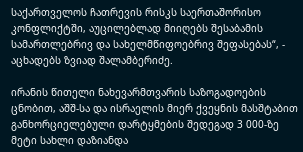საქართველოს ჩათრევის რისკს საერთაშორისო კონფლიქტში, აუცილებლად მიიღებს შესაბამის სამართლებრივ და სახელმწიფოებრივ შეფასებას“, - აცხადებს ზვიად შალამბერიძე.

ირანის წითელი ნახევარმთვარის საზოგადოების ცნობით, აშშ-სა და ისრაელის მიერ ქვეყნის მასშტაბით განხორციელებული დარტყმების შედეგად 3 000-ზე მეტი სახლი დაზიანდა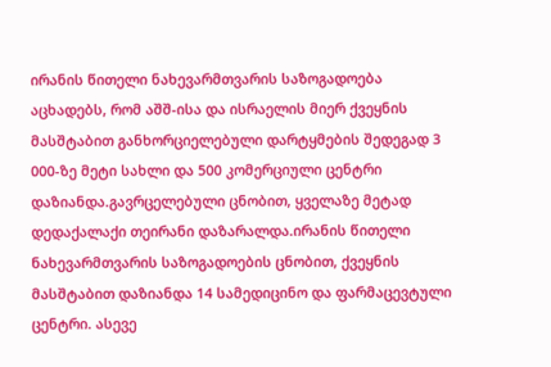ირანის წითელი ნახევარმთვარის საზოგადოება აცხადებს, რომ აშშ-ისა და ისრაელის მიერ ქვეყნის მასშტაბით განხორციელებული დარტყმების შედეგად 3 000-ზე მეტი სახლი და 500 კომერციული ცენტრი დაზიანდა.გავრცელებული ცნობით, ყველაზე მეტად დედაქალაქი თეირანი დაზარალდა.ირანის წითელი ნახევარმთვარის საზოგადოების ცნობით, ქვეყნის მასშტაბით დაზიანდა 14 სამედიცინო და ფარმაცევტული ცენტრი. ასევე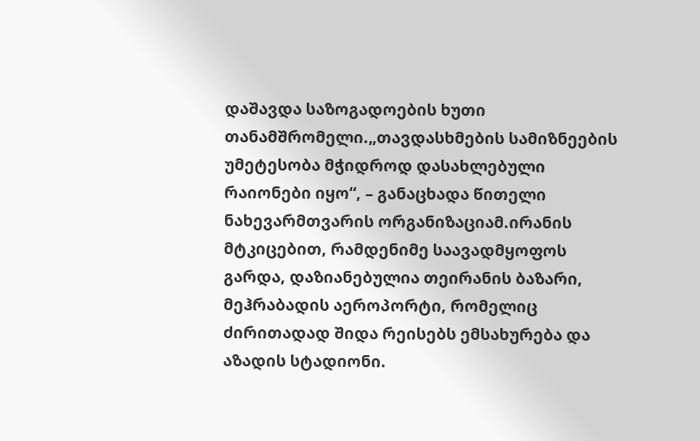დაშავდა საზოგადოების ხუთი თანამშრომელი.„თავდასხმების სამიზნეების უმეტესობა მჭიდროდ დასახლებული რაიონები იყო“, – განაცხადა წითელი ნახევარმთვარის ორგანიზაციამ.ირანის მტკიცებით, რამდენიმე საავადმყოფოს გარდა, დაზიანებულია თეირანის ბაზარი, მეჰრაბადის აეროპორტი, რომელიც ძირითადად შიდა რეისებს ემსახურება და აზადის სტადიონი.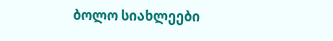ბოლო სიახლეები